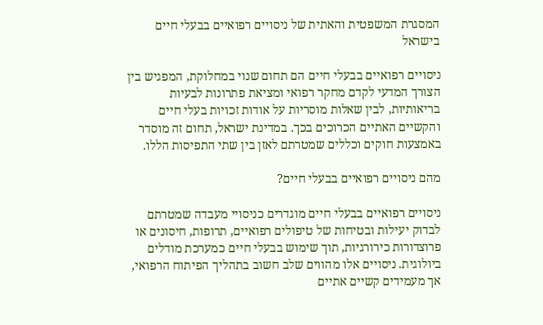המסגרת המשפטית והאתית של ניסויים רפואיים בבעלי חיים בישראל

ניסויים רפואיים בבעלי חיים הם תחום שנוי במחלוקת, המפגיש בין הצורך המדעי לקדם מחקר רפואי ומציאת פתרונות לבעיות בריאותיות, לבין שאלות מוסריות על אודות זכויות בעלי חיים והקשיים האתיים הכרוכים בכך. במדינת ישראל, תחום זה מוסדר באמצעות חוקים וכללים שמטרתם לאזן בין שתי התפיסות הללו.

מהם ניסויים רפואיים בבעלי חיים?

ניסויים רפואיים בבעלי חיים מוגדרים כניסויי מעבדה שמטרתם לבדוק יעילות ובטיחות של טיפולים רפואיים, תרופות, חיסונים או פרוצדורות כירורגיות, תוך שימוש בבעלי חיים כמערכת מודלים ביולוגית. ניסויים אלו מהווים שלב חשוב בתהליך הפיתוח הרפואי, אך מעמידים קשיים אתיים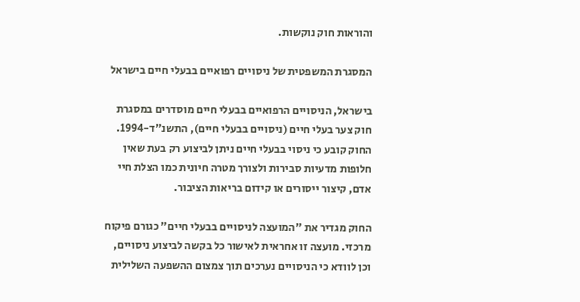והוראות חוק נוקשות.

המסגרת המשפטית של ניסויים רפואיים בבעלי חיים בישראל

בישראל, הניסויים הרפואיים בבעלי חיים מוסדרים במסגרת חוק צער בעלי חיים (ניסויים בבעלי חיים), התשנ"ד-1994. החוק קובע כי ניסוי בבעלי חיים ניתן לביצוע רק בעת שאין חלופות מדעיות סבירות ולצורך מטרה חיונית כמו הצלת חיי אדם, קיצור ייסורים או קידום בריאות הציבור.

החוק מגדיר את "המועצה לניסויים בבעלי חיים" כגורם פיקוח מרכזי. מועצה זו אחראית לאישור כל בקשה לביצוע ניסויים, וכן לוודא כי הניסויים נערכים תוך צמצום ההשפעה השלילית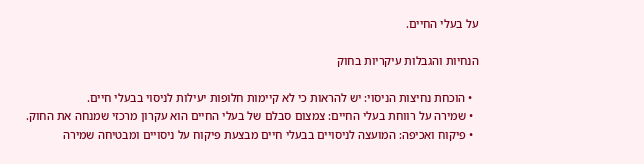על בעלי החיים.

הנחיות והגבלות עיקריות בחוק

  • הוכחת נחיצות הניסוי: יש להראות כי לא קיימות חלופות יעילות לניסוי בבעלי חיים.
  • שמירה על רווחת בעלי החיים: צמצום סבלם של בעלי החיים הוא עקרון מרכזי שמנחה את החוק.
  • פיקוח ואכיפה: המועצה לניסויים בבעלי חיים מבצעת פיקוח על ניסויים ומבטיחה שמירה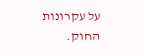על עקרונות החוק.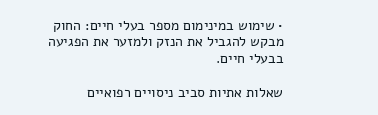• שימוש במינימום מספר בעלי חיים: החוק מבקש להגביל את הנזק ולמזער את הפגיעה בבעלי חיים.

שאלות אתיות סביב ניסויים רפואיים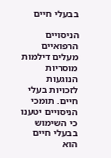בבעלי חיים

הניסויים הרפואיים מעלים דילמות מוסריות הנוגעות לזכויות בעלי חיים. תומכי הניסויים יטענו כי השימוש בבעלי חיים הוא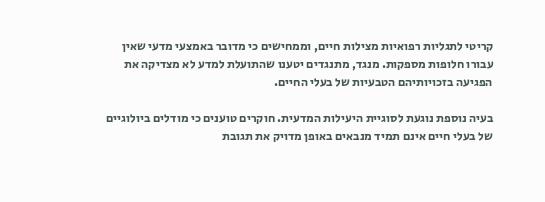קריטי לתגליות רפואיות מצילות חיים, וממחישים כי מדובר באמצעי מדעי שאין עבורו חלופות מספקות. מנגד, מתנגדים יטענו שהתועלת למדע לא מצדיקה את הפגיעה בזכויותיהם הטבעיות של בעלי החיים.

בעיה נוספת נוגעת לסוגיית היעילות המדעית. חוקרים טוענים כי מודלים ביולוגיים של בעלי חיים אינם תמיד מנבאים באופן מדויק את תגובת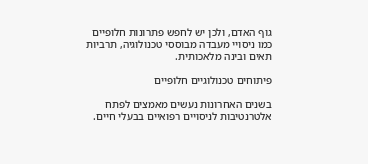גוף האדם, ולכן יש לחפש פתרונות חלופיים כמו ניסויי מעבדה מבוססי טכנולוגיה, תרביות תאים ובינה מלאכותית.

פיתוחים טכנולוגיים חלופיים

בשנים האחרונות נעשים מאמצים לפתח אלטרנטיבות לניסויים רפואיים בבעלי חיים.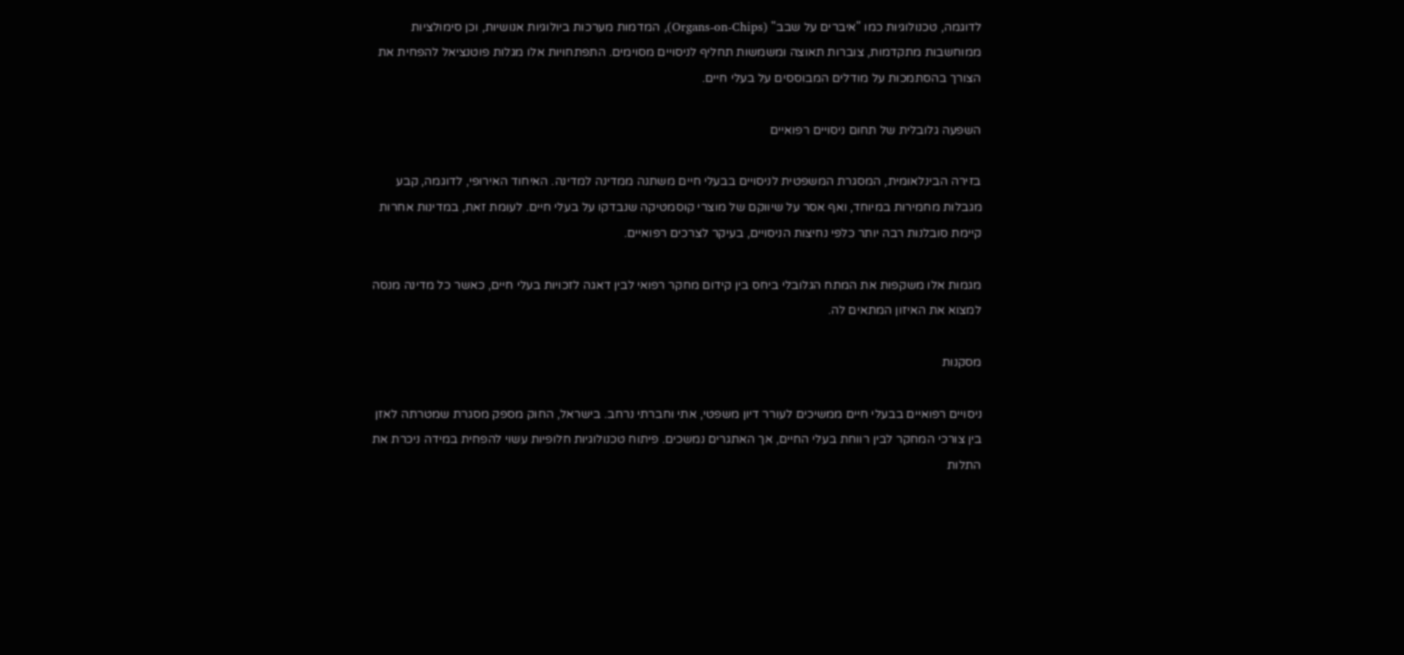לדוגמה, טכנולוגיות כמו "איברים על שבב" (Organs-on-Chips), המדמות מערכות ביולוגיות אנושיות, וכן סימולציות ממוחשבות מתקדמות, צוברות תאוצה ומשמשות תחליף לניסויים מסוימים. התפתחויות אלו מגלות פוטנציאל להפחית את הצורך בהסתמכות על מודלים המבוססים על בעלי חיים.

השפעה גלובלית של תחום ניסויים רפואיים

בזירה הבינלאומית, המסגרת המשפטית לניסויים בבעלי חיים משתנה ממדינה למדינה. האיחוד האירופי, לדוגמה, קבע מגבלות מחמירות במיוחד, ואף אסר על שיווקם של מוצרי קוסמטיקה שנבדקו על בעלי חיים. לעומת זאת, במדינות אחרות קיימת סובלנות רבה יותר כלפי נחיצות הניסויים, בעיקר לצרכים רפואיים.

מגמות אלו משקפות את המתח הגלובלי ביחס בין קידום מחקר רפואי לבין דאגה לזכויות בעלי חיים, כאשר כל מדינה מנסה למצוא את האיזון המתאים לה.

מסקנות

ניסויים רפואיים בבעלי חיים ממשיכים לעורר דיון משפטי, אתי וחברתי נרחב. בישראל, החוק מספק מסגרת שמטרתה לאזן בין צורכי המחקר לבין רווחת בעלי החיים, אך האתגרים נמשכים. פיתוח טכנולוגיות חלופיות עשוי להפחית במידה ניכרת את התלות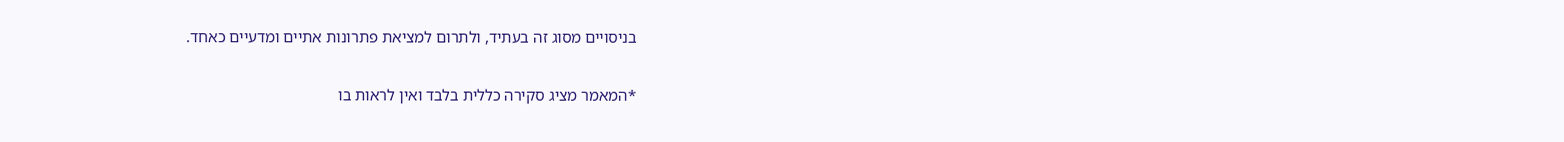בניסויים מסוג זה בעתיד, ולתרום למציאת פתרונות אתיים ומדעיים כאחד.

*המאמר מציג סקירה כללית בלבד ואין לראות בו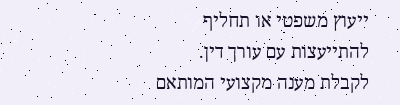ייעוץ משפטי או תחליף להתייעצות עם עורך דין. לקבלת מענה מקצועי המותאם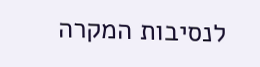לנסיבות המקרה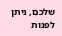שלכם, ניתן לפנות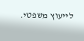לייעוץ משפטי.